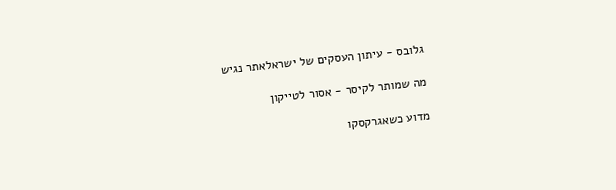גלובס - עיתון העסקים של ישראלאתר נגיש

מה שמותר לקיסר - אסור לטייקון

מדוע כשאגרקסקו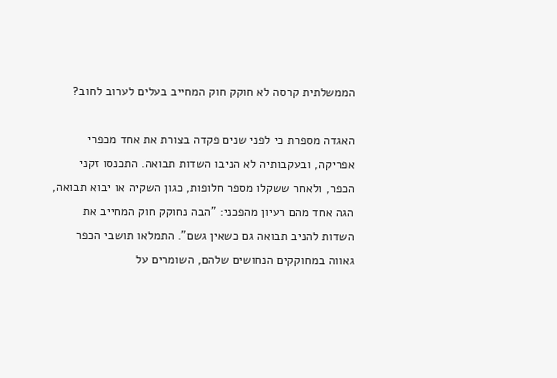הממשלתית קרסה לא חוקק חוק המחייב בעלים לערוב לחוב?

האגדה מספרת כי לפני שנים פקדה בצורת את אחד מכפרי אפריקה, ובעקבותיה לא הניבו השדות תבואה. התכנסו זקני הכפר, ולאחר ששקלו מספר חלופות, כגון השקיה או יבוא תבואה, הגה אחד מהם רעיון מהפכני: "הבה נחוקק חוק המחייב את השדות להניב תבואה גם כשאין גשם". התמלאו תושבי הכפר גאווה במחוקקים הנחושים שלהם, השומרים על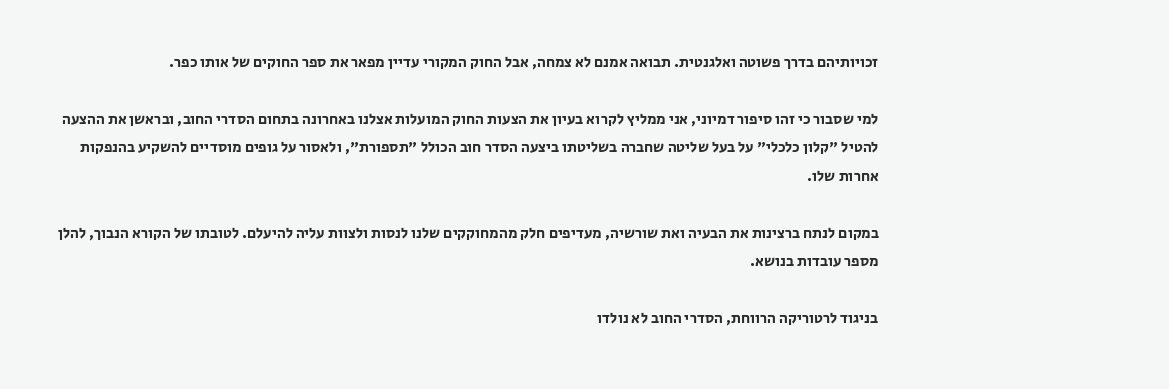זכויותיהם בדרך פשוטה ואלגנטית. תבואה אמנם לא צמחה, אבל החוק המקורי עדיין מפאר את ספר החוקים של אותו כפר.

למי שסבור כי זהו סיפור דמיוני, אני ממליץ לקרוא בעיון את הצעות החוק המועלות אצלנו באחרונה בתחום הסדרי החוב, ובראשן את ההצעה להטיל "קלון כלכלי" על בעל שליטה שחברה בשליטתו ביצעה הסדר חוב הכולל "תספורת", ולאסור על גופים מוסדיים להשקיע בהנפקות אחרות שלו.

במקום לנתח ברצינות את הבעיה ואת שורשיה, מעדיפים חלק מהמחוקקים שלנו לנסות ולצוות עליה להיעלם. לטובתו של הקורא הנבוך, להלן מספר עובדות בנושא.

בניגוד לרטוריקה הרווחת, הסדרי החוב לא נולדו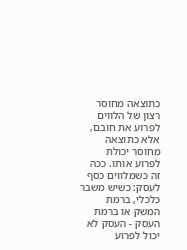כתוצאה מחוסר רצון של הלווים לפרוע את חובם, אלא כתוצאה מחוסר יכולת לפרוע אותו. ככה זה כשמלווים כסף לעסק: כשיש משבר כלכלי, ברמת המשק או ברמת העסק - העסק לא יכול לפרוע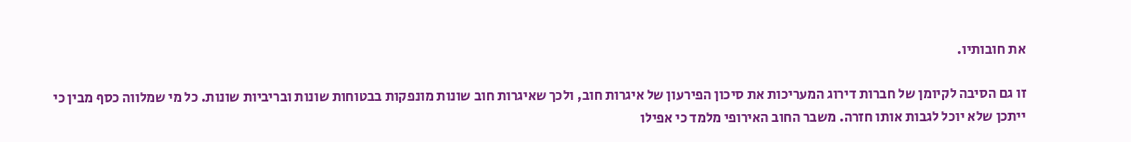את חובותיו.

זו גם הסיבה לקיומן של חברות דירוג המעריכות את סיכון הפירעון של איגרות חוב, ולכך שאיגרות חוב שונות מונפקות בבטוחות שונות ובריביות שונות. כל מי שמלווה כסף מבין כי ייתכן שלא יוכל לגבות אותו חזרה. משבר החוב האירופי מלמד כי אפילו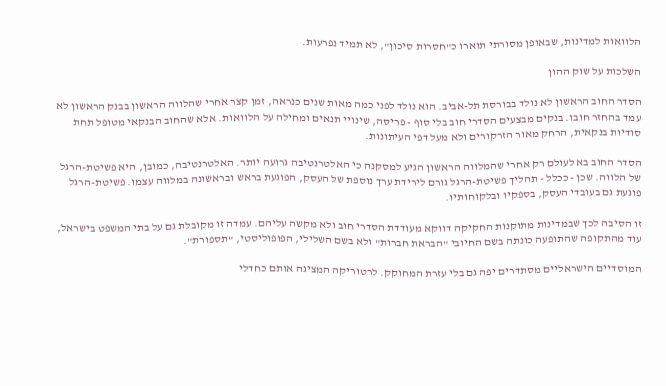הלוואות למדינות, שבאופן מסורתי תוארו כ"חסרות סיכון", לא תמיד נפרעות.

השלכות על שוק ההון

הסדר החוב הראשון לא נולד בבורסת תל-אביב. הוא נולד לפני כמה מאות שנים כנראה, זמן קצר אחרי שהלווה הראשון בבנק הראשון לא עמד בהחזר חובו. בנקים מבצעים הסדרי חוב בלי סוף - פריסה, שינויי תנאים ומחילה על הלוואות. אלא שהחוב הבנקאי מטופל תחת סודיות בנקאית, הרחק מאור הזרקורים ולא מעל דפי העיתונות.

הסדר החוב בא לעולם רק אחרי שהמלווה הראשון הגיע למסקנה כי האלטרנטיבה גרועה יותר. האלטרנטיבה, כמובן, היא פשיטת-הרגל של הלווה. שכן - ככלל - תהליך פשיטת-הרגל גורם לירידת ערך נוספת של העסק, הפוגעת בראש ובראשונה במלווה עצמו. פשיטת-הרגל פוגעת גם בעובדי העסק, בספקיו ובלקוחותיו.

זו הסיבה לכך שבמדינות מתוקנות החקיקה דווקא מעודדת הסדרי חוב ולא מקשה עליהם. עמדה זו מקובלת גם על בתי המשפט בישראל, עוד מהתקופה שהתופעה כונתה בשם החיובי "הבראת חברות" ולא בשם השלילי, הפופוליסטי, "תספורת".

המוסדיים הישראליים מסתדרים יפה גם בלי עזרת המחוקק. לרטוריקה המציגה אותם כחדלי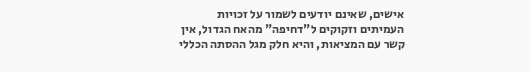אישים, שאינם יודעים לשמור על זכויות העמיתים וזקוקים ל"דחיפה" מהאח הגדול, אין קשר עם המציאות, והיא חלק מגל ההסתה הכללי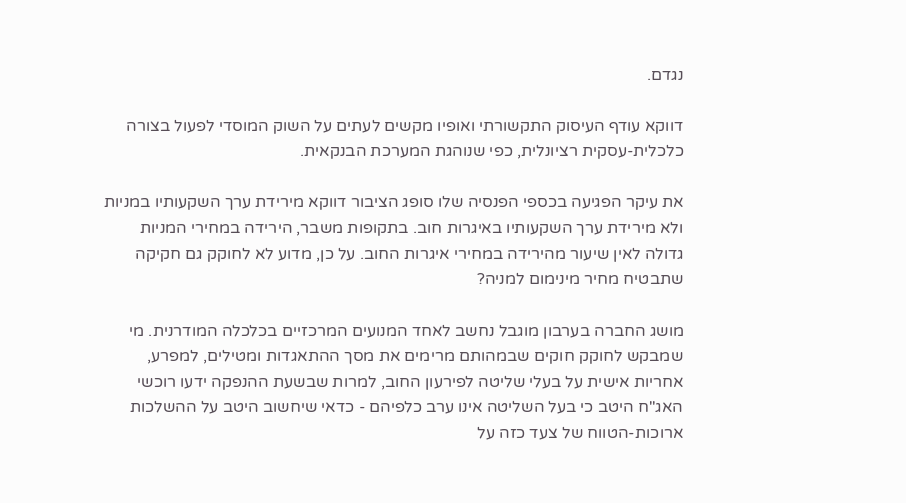נגדם.

דווקא עודף העיסוק התקשורתי ואופיו מקשים לעתים על השוק המוסדי לפעול בצורה כלכלית-עסקית רציונלית, כפי שנוהגת המערכת הבנקאית.

את עיקר הפגיעה בכספי הפנסיה שלו סופג הציבור דווקא מירידת ערך השקעותיו במניות ולא מירידת ערך השקעותיו באיגרות חוב. בתקופות משבר, הירידה במחירי המניות גדולה לאין שיעור מהירידה במחירי איגרות החוב. על כן, מדוע לא לחוקק גם חקיקה שתבטיח מחיר מינימום למניה?

מושג החברה בערבון מוגבל נחשב לאחד המנועים המרכזיים בכלכלה המודרנית. מי שמבקש לחוקק חוקים שבמהותם מרימים את מסך ההתאגדות ומטילים, למפרע, אחריות אישית על בעלי שליטה לפירעון החוב, למרות שבשעת ההנפקה ידעו רוכשי האג"ח היטב כי בעל השליטה אינו ערב כלפיהם - כדאי שיחשוב היטב על ההשלכות ארוכות-הטווח של צעד כזה על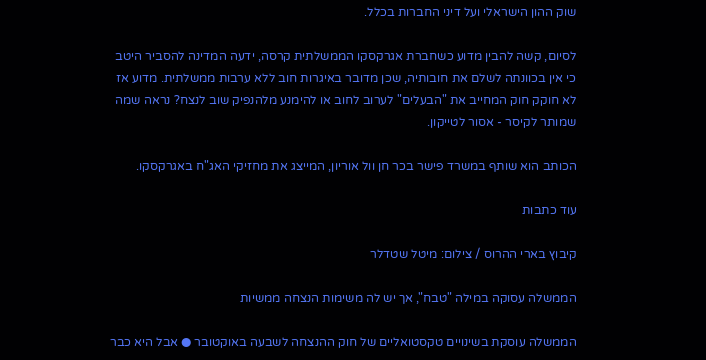שוק ההון הישראלי ועל דיני החברות בכלל.

לסיום, קשה להבין מדוע כשחברת אגרקסקו הממשלתית קרסה, ידעה המדינה להסביר היטב כי אין בכוונתה לשלם את חובותיה, שכן מדובר באיגרות חוב ללא ערבות ממשלתית. מדוע אז לא חוקק חוק המחייב את "הבעלים" לערוב לחוב או להימנע מלהנפיק שוב לנצח? נראה שמה שמותר לקיסר - אסור לטייקון.

הכותב הוא שותף במשרד פישר בכר חן וול אוריון, המייצג את מחזיקי האג"ח באגרקסקו.

עוד כתבות

קיבוץ בארי ההרוס / צילום: מיטל שטדלר

הממשלה עסוקה במילה "טבח", אך יש לה משימות הנצחה ממשיות

הממשלה עוסקת בשינויים טקסטואליים של חוק ההנצחה לשבעה באוקטובר ● אבל היא כבר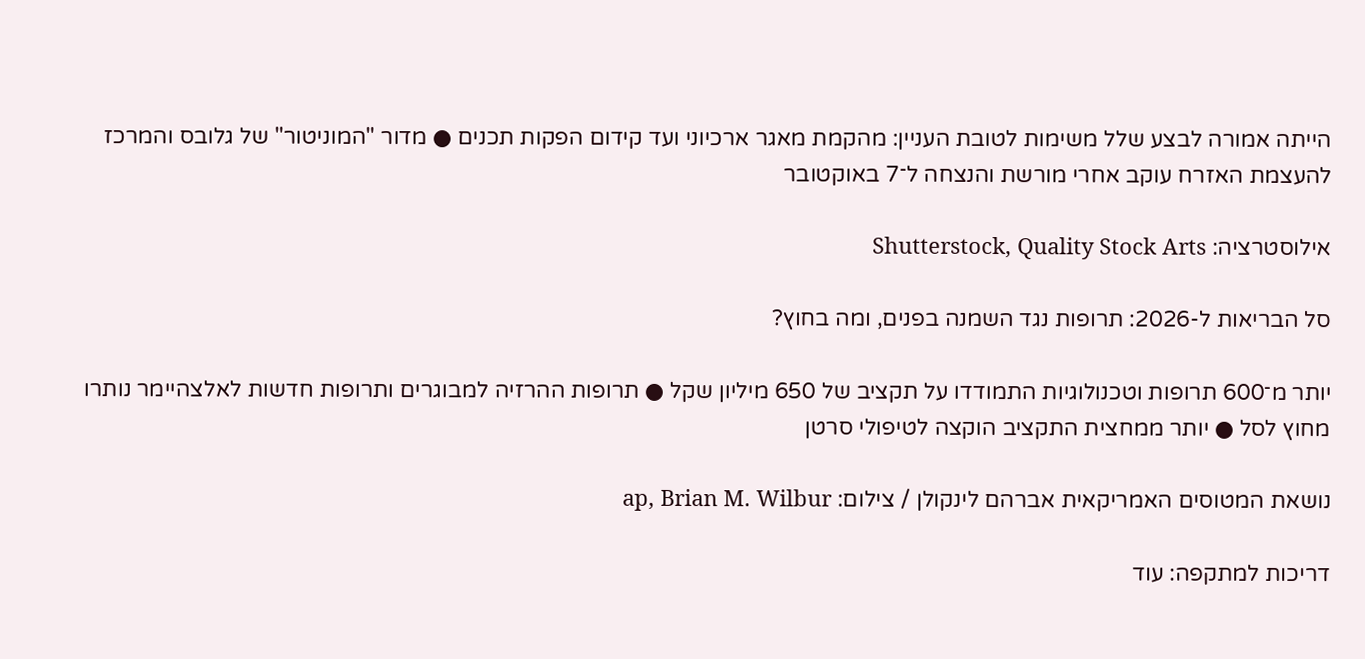הייתה אמורה לבצע שלל משימות לטובת העניין: מהקמת מאגר ארכיוני ועד קידום הפקות תכנים ● מדור "המוניטור" של גלובס והמרכז להעצמת האזרח עוקב אחרי מורשת והנצחה ל־7 באוקטובר

אילוסטרציה: Shutterstock, Quality Stock Arts

סל הבריאות ל-2026: תרופות נגד השמנה בפנים, ומה בחוץ?

יותר מ־600 תרופות וטכנולוגיות התמודדו על תקציב של 650 מיליון שקל ● תרופות ההרזיה למבוגרים ותרופות חדשות לאלצהיימר נותרו מחוץ לסל ● יותר ממחצית התקציב הוקצה לטיפולי סרטן

נושאת המטוסים האמריקאית אברהם לינקולן / צילום: ap, Brian M. Wilbur

דריכות למתקפה: עוד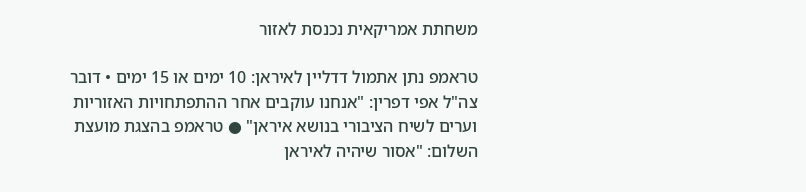משחתת אמריקאית נכנסת לאזור

טראמפ נתן אתמול דדליין לאיראן: 10 ימים או 15 ימים • דובר צה"ל אפי דפרין: "אנחנו עוקבים אחר ההתפתחויות האזוריות וערים לשיח הציבורי בנושא איראן" ● טראמפ בהצגת מועצת השלום: "אסור שיהיה לאיראן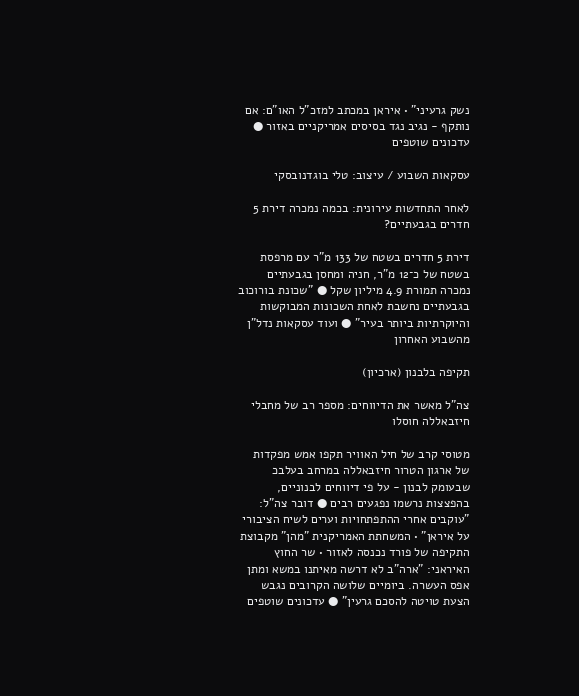נשק גרעיני" • איראן במכתב למזכ"ל האו"ם: אם נותקף - נגיב נגד בסיסים אמריקניים באזור ● עדכונים שוטפים

עסקאות השבוע / עיצוב: טלי בוגדנובסקי

לאחר התחדשות עירונית: בכמה נמכרה דירת 5 חדרים בגבעתיים?

דירת 5 חדרים בשטח של 133 מ"ר עם מרפסת בשטח של כ־12 מ"ר, חניה ומחסן בגבעתיים נמכרה תמורת 4.9 מיליון שקל ● "שכונת בורוכוב בגבעתיים נחשבת לאחת השכונות המבוקשות והיוקרתיות ביותר בעיר" ● ועוד עסקאות נדל"ן מהשבוע האחרון

תקיפה בלבנון (ארכיון)

צה"ל מאשר את הדיווחים: מספר רב של מחבלי חיזבאללה חוסלו

מטוסי קרב של חיל האוויר תקפו אמש מפקדות של ארגון הטרור חיזבאללה במרחב בעלבכ שבעומק לבנון - על פי דיווחים לבנוניים, בהפצצות נרשמו נפגעים רבים ● דובר צה"ל: "עוקבים אחרי ההתפתחויות וערים לשיח הציבורי על איראן" • המשחתת האמריקנית "מהן" מקבוצת התקיפה של פורד נכנסה לאזור • שר החוץ האיראני: "ארה"ב לא דרשה מאיתנו במשא ומתן אפס העשרה. ביומיים שלושה הקרובים נגבש הצעת טויטה להסכם גרעין" ● עדכונים שוטפים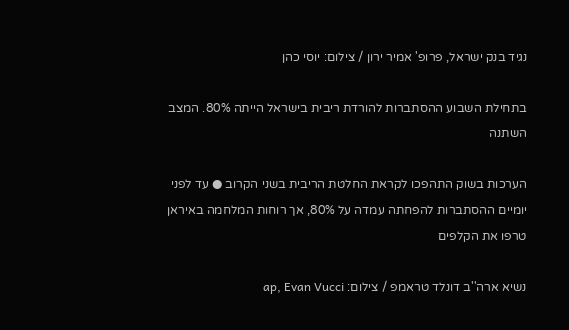נגיד בנק ישראל, פרופ' אמיר ירון / צילום: יוסי כהן

בתחילת השבוע ההסתברות להורדת ריבית בישראל הייתה 80%. המצב השתנה

הערכות בשוק התהפכו לקראת החלטת הריבית בשני הקרוב ● עד לפני יומיים ההסתברות להפחתה עמדה על 80%, אך רוחות המלחמה באיראן טרפו את הקלפים

נשיא ארה''ב דונלד טראמפ / צילום: ap, Evan Vucci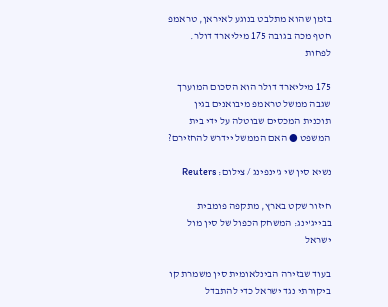בזמן שהוא מתלבט בנוגע לאיראן, טראמפ חטף מכה בגובה 175 מיליארד דולר. לפחות

175 מיליארד דולר הוא הסכום המוערך שגבה ממשל טראמפ מיבואנים בגין תוכנית המכסים שבוטלה על ידי בית המשפט ● האם הממשל יידרש להחזירם?

נשיא סין שי ג'ינפינג / צילום: Reuters

חיזור שקט בארץ, מתקפה פומבית בבייג'ינג: המשחק הכפול של סין מול ישראל

בעוד שבזירה הבינלאומית סין משמרת קו ביקורתי נגד ישראל כדי להתבדל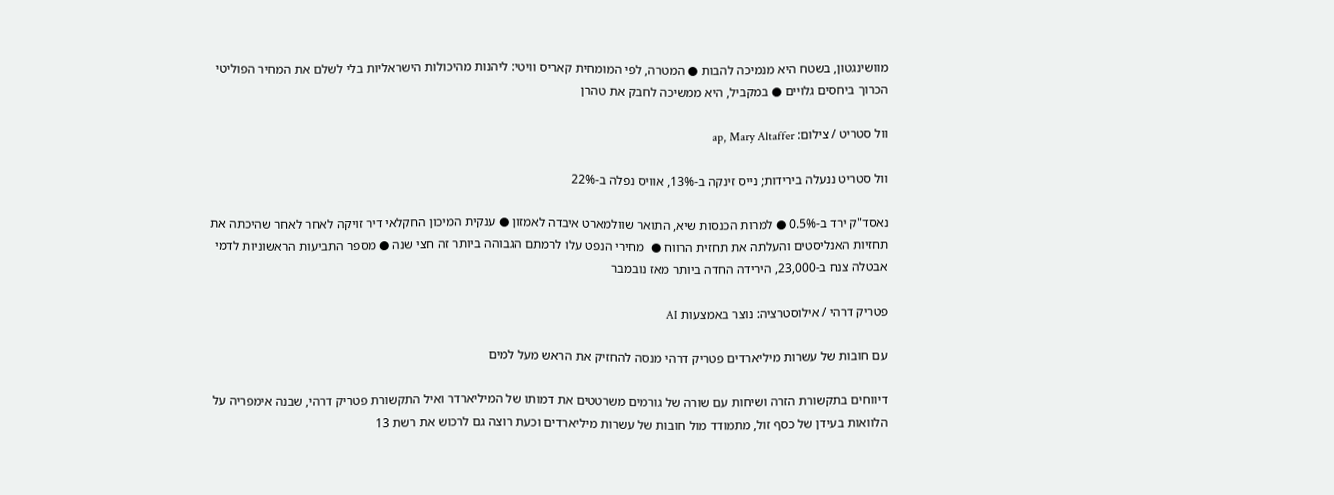מוושינגטון, בשטח היא מנמיכה להבות ● המטרה, לפי המומחית קאריס וויטי: ליהנות מהיכולות הישראליות בלי לשלם את המחיר הפוליטי הכרוך ביחסים גלויים ● במקביל, היא ממשיכה לחבק את טהרן

וול סטריט / צילום: ap, Mary Altaffer

וול סטריט ננעלה בירידות; נייס זינקה ב-13%, אוויס נפלה ב-22%

נאסד"ק ירד ב-0.5% ● למרות הכנסות שיא, התואר שוולמארט איבדה לאמזון ● ענקית המיכון החקלאי דיר זויקה לאחר לאחר שהיכתה את תחזיות האנליסטים והעלתה את תחזית הרווח ●  מחירי הנפט עלו לרמתם הגבוהה ביותר זה חצי שנה ● מספר התביעות הראשוניות לדמי אבטלה צנח ב-23,000, הירידה החדה ביותר מאז נובמבר

פטריק דרהי / אילוסטרציה: נוצר באמצעות AI

עם חובות של עשרות מיליארדים פטריק דרהי מנסה להחזיק את הראש מעל למים

דיווחים בתקשורת הזרה ושיחות עם שורה של גורמים משרטטים את דמותו של המיליארדר ואיל התקשורת פטריק דרהי, שבנה אימפריה על הלוואות בעידן של כסף זול, מתמודד מול חובות של עשרות מיליארדים וכעת רוצה גם לרכוש את רשת 13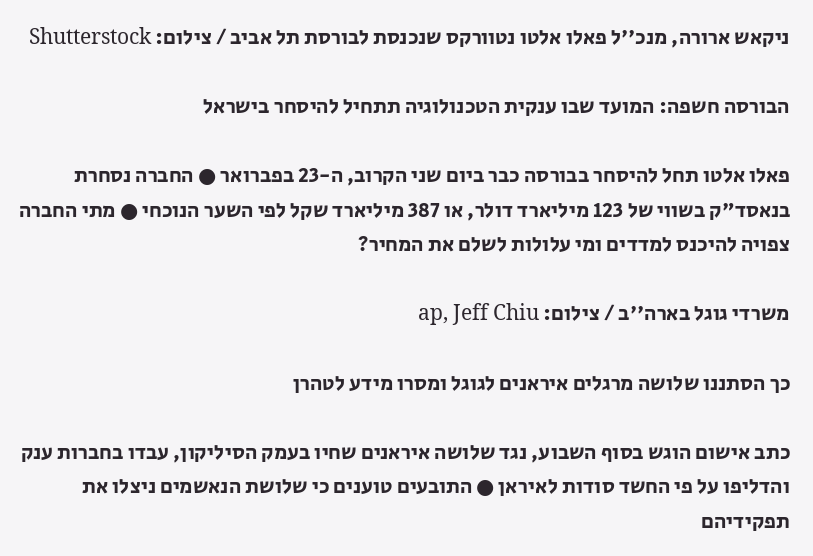ניקאש ארורה, מנכ''ל פאלו אלטו נטוורקס שנכנסת לבורסת תל אביב / צילום: Shutterstock

הבורסה חשפה: המועד שבו ענקית הטכנולוגיה תתחיל להיסחר בישראל

פאלו אלטו תחל להיסחר בבורסה כבר ביום שני הקרוב, ה-23 בפברואר ● החברה נסחרת בנאסד"ק בשווי של 123 מיליארד דולר, או 387 מיליארד שקל לפי השער הנוכחי ● מתי החברה צפויה להיכנס למדדים ומי עלולות לשלם את המחיר?

משרדי גוגל בארה''ב / צילום: ap, Jeff Chiu

כך הסתננו שלושה מרגלים איראנים לגוגל ומסרו מידע לטהרן

כתב אישום הוגש בסוף השבוע, נגד שלושה איראנים שחיו בעמק הסיליקון, עבדו בחברות ענק והדליפו על פי החשד סודות לאיראן ● התובעים טוענים כי שלושת הנאשמים ניצלו את תפקידיהם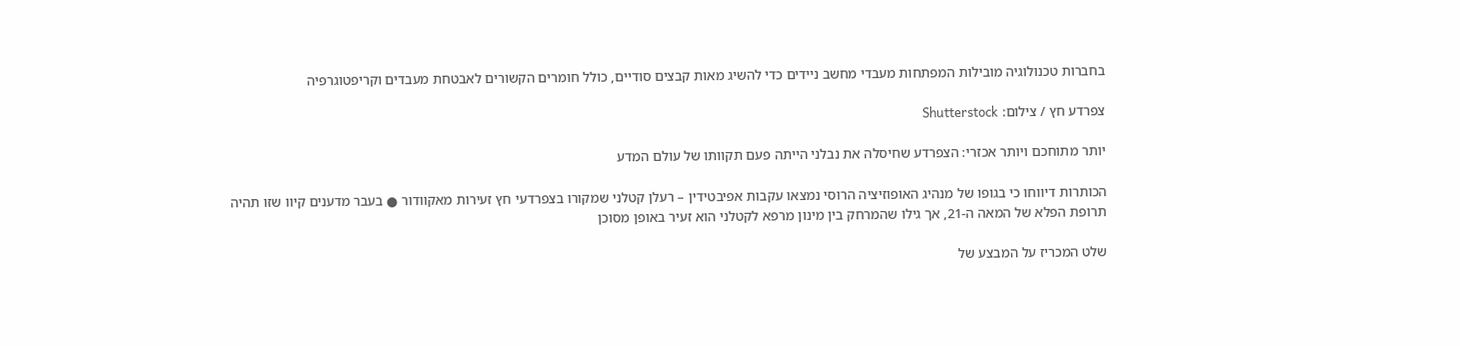בחברות טכנולוגיה מובילות המפתחות מעבדי מחשב ניידים כדי להשיג מאות קבצים סודיים, כולל חומרים הקשורים לאבטחת מעבדים וקריפטוגרפיה

צפרדע חץ / צילום: Shutterstock

יותר מתוחכם ויותר אכזרי: הצפרדע שחיסלה את נבלני הייתה פעם תקוותו של עולם המדע

הכותרות דיווחו כי בגופו של מנהיג האופוזיציה הרוסי נמצאו עקבות אפיבטידין – רעלן קטלני שמקורו בצפרדעי חץ זעירות מאקוודור ● בעבר מדענים קיוו שזו תהיה תרופת הפלא של המאה ה-21, אך גילו שהמרחק בין מינון מרפא לקטלני הוא זעיר באופן מסוכן

שלט המכריז על המבצע של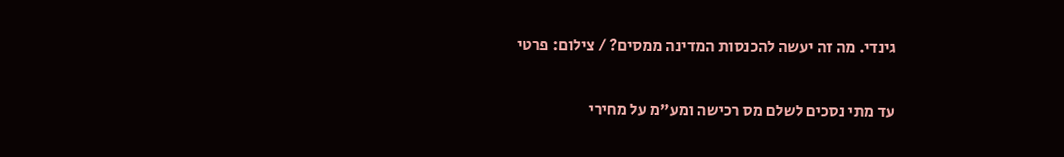גינדי. מה זה יעשה להכנסות המדינה ממסים? / צילום: פרטי

עד מתי נסכים לשלם מס רכישה ומע"מ על מחירי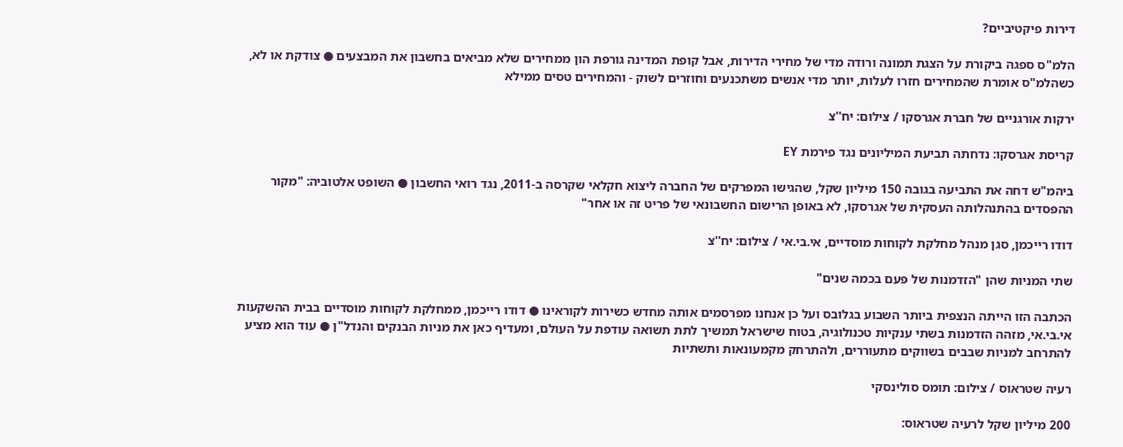דירות פיקטיביים?

הלמ"ס ספגה ביקורת על הצגת תמונה ורודה מדי של מחירי הדירות, אבל קופת המדינה גורפת הון ממחירים שלא מביאים בחשבון את המבצעים ● צודקת או לא, כשהלמ"ס אומרת שהמחירים חזרו לעלות, יותר מדי אנשים משתכנעים וחוזרים לשוק - והמחירים טסים ממילא

ירקות אורגניים של חברת אגרסקו / צילום: יח''צ

קריסת אגרסקו: נדחתה תביעת המיליונים נגד פירמת EY

ביהמ"ש דחה את התביעה בגובה 150 מיליון שקל, שהגישו המפרקים של החברה ליצוא חקלאי שקרסה ב-2011, נגד רואי החשבון ● השופט אלטוביה: "מקור ההפסדים בהתנהלותה העסקית של אגרסקו, לא באופן הרישום החשבונאי של פריט זה או אחר"

דודו רייכמן, סגן מנהל מחלקת לקוחות מוסדיים, אי.בי.אי / צילום: יח''צ

שתי המניות שהן "הזדמנות של פעם בכמה שנים"

הכתבה הזו הייתה הנצפית ביותר השבוע בגלובס ועל כן אנחנו מפרסמים אותה מחדש כשירות לקוראינו ● דודו רייכמן, ממחלקת לקוחות מוסדיים בבית ההשקעות אי.בי.אי, מזהה הזדמנות בשתי ענקיות טכנולוגיה, בטוח שישראל תמשיך לתת תשואה עודפת על העולם, ומעדיף כאן את מניות הבנקים והנדל"ן ● עוד הוא מציע להתרחב למניות שבבים בשווקים מתעוררים, ולהתרחק מקמעונאות ותשתיות

רעיה שטראוס / צילום: תומס סולינסקי

200 מיליון שקל לרעיה שטראוס: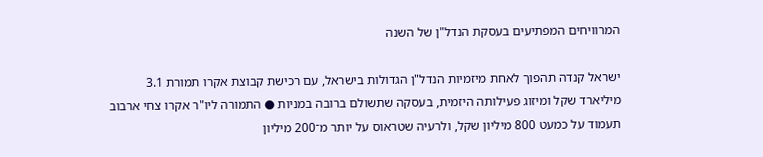המרוויחים המפתיעים בעסקת הנדל"ן של השנה

ישראל קנדה תהפוך לאחת מיזמיות הנדל"ן הגדולות בישראל, עם רכישת קבוצת אקרו תמורת 3.1 מיליארד שקל ומיזוג פעילותה היזמית, בעסקה שתשולם ברובה במניות ● התמורה ליו"ר אקרו צחי ארבוב תעמוד על כמעט 800 מיליון שקל, ולרעיה שטראוס על יותר מ־200 מיליון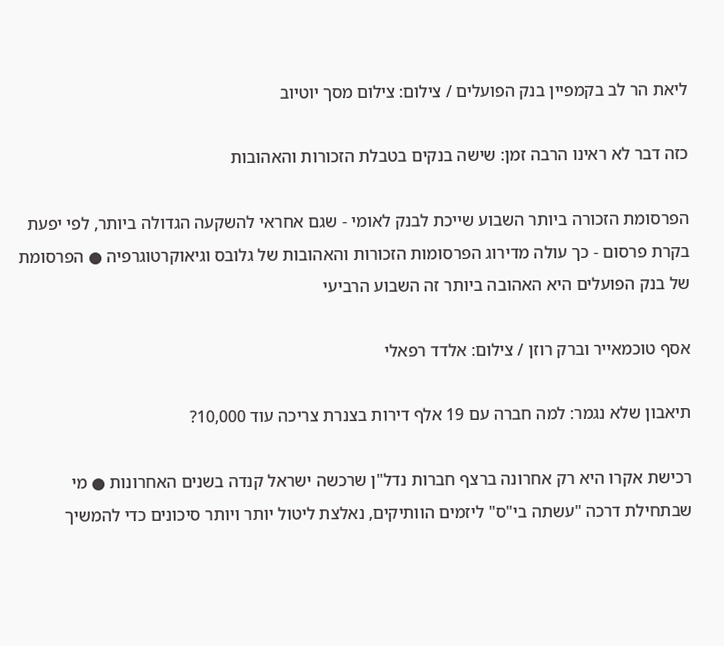ליאת הר לב בקמפיין בנק הפועלים / צילום: צילום מסך יוטיוב

כזה דבר לא ראינו הרבה זמן: שישה בנקים בטבלת הזכורות והאהובות

הפרסומת הזכורה ביותר השבוע שייכת לבנק לאומי - שגם אחראי להשקעה הגדולה ביותר, לפי יפעת בקרת פרסום - כך עולה מדירוג הפרסומות הזכורות והאהובות של גלובס וגיאוקרטוגרפיה ● הפרסומת של בנק הפועלים היא האהובה ביותר זה השבוע הרביעי

אסף טוכמאייר וברק רוזן / צילום: אלדד רפאלי

תיאבון שלא נגמר: למה חברה עם 19 אלף דירות בצנרת צריכה עוד 10,000?

רכישת אקרו היא רק אחרונה ברצף חברות נדל"ן שרכשה ישראל קנדה בשנים האחרונות ● מי שבתחילת דרכה "עשתה בי"ס" ליזמים הוותיקים, נאלצת ליטול יותר ויותר סיכונים כדי להמשיך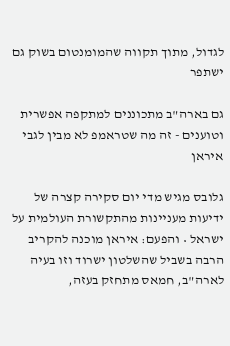לגדול, מתוך תקווה שהמומנטום בשוק גם ישתפר

גם בארה"ב מתכוננים למתקפה אפשרית וטוענים - זה מה שטראמפ לא מבין לגבי איראן

גלובס מגיש מדי יום סקירה קצרה של ידיעות מעניינות מהתקשורת העולמית על ישראל • והפעם: איראן מוכנה להקריב הרבה בשביל שהשלטון ישרוד וזו בעיה לארה"ב, חמאס מתחזק בעזה,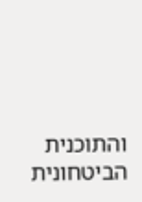והתוכנית הביטחונית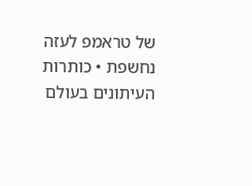של טראמפ לעזה נחשפת • כותרות העיתונים בעולם